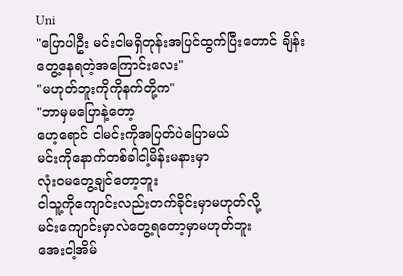Uni
"ပြောပါဦး မင်းငါမရှိတုန်းအပြင်ထွက်ပြီးတောင် ချိန်းတွေ့နေရတဲ့အကြောင်းလေး"
"မဟုတ်ဘူးကိုကိုနက်တို့က"
"ဘာမှမပြောနဲ့တော့
ဟေ့ရောင် ငါမင်းကိုအပြတ်ပဲပြောမယ်
မင်းကိုနောက်တစ်ခါငါ့မိန်းမနားမှာ
လုံးဝမတွေ့ချင်တော့ဘူး
ငါသူ့ကိုကျောင်းလည်းတက်ခိုင်းမှာမဟုတ်လို့
မင်းကျောင်းမှာလဲတွေ့ရတော့မှာမဟုတ်ဘူး
အေးငါ့အိမ်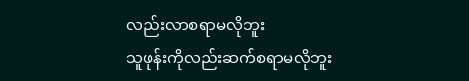လည်းလာစရာမလိုဘူး
သူဖုန်းကိုလည်းဆက်စရာမလိုဘူး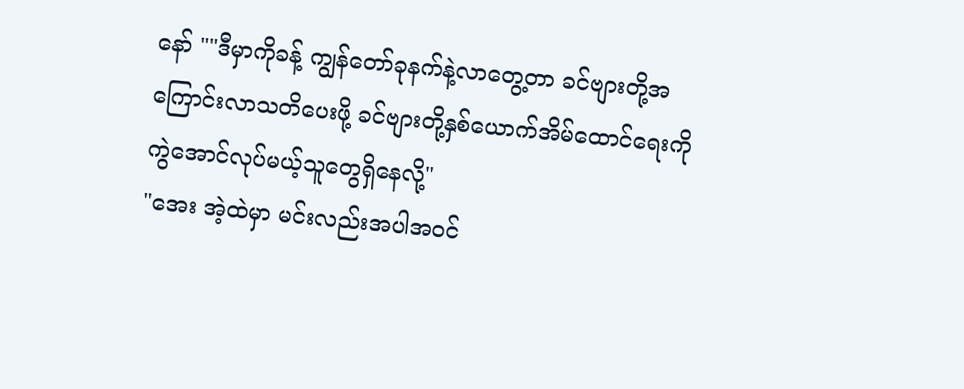နော် ""ဒီမှာကိုခန့် ကျွန်တော်ခုနက်နဲ့လာတွေ့တာ ခင်ဗျားတို့အကြောင်းလာသတိပေးဖို့ ခင်ဗျားတို့နှစ်ယောက်အိမ်ထောင်ရေးကို ကွဲအောင်လုပ်မယ့်သူတွေရှိနေလို့"
"အေး အဲ့ထဲမှာ မင်းလည်းအပါအဝင်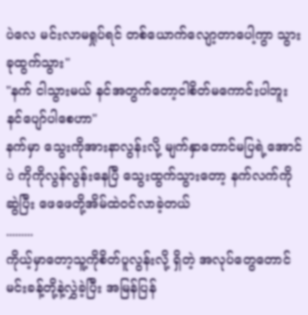ပဲလေ မင်းလာမရှုပ်ရင် တစ်ယောက်လျော့တာပေါ့ကွာ သွား ခုထွက်သွား"
"နက် ငါသွားမယ် နင်အတွက်တော့ငါစိတ်မကောင်းပါဘူး နင်ပျော်ပါစေဟာ"
နက်မှာ သွေးကိုအားနာလွန်းလို့ မျက်နှာတောင်မပြရဲ့အောင်ပဲ ကိုကိုလွန်လွန်းနေပြီ သွေးထွက်သွားတော့ နက်လက်ကိုဆွဲပြီး ဖေဖေတို့အိမ်ထဲဝင်လာခဲ့တယ်
.........
ကိုယ့်မှာတော့သူ့ကိုစိတ်ပူလွန်းလို့ ရှိတဲ့ အလုပ်တွေတောင်မင်းခန့်တို့နဲ့လွှဲခဲ့ပြီး အမြန်ပြန်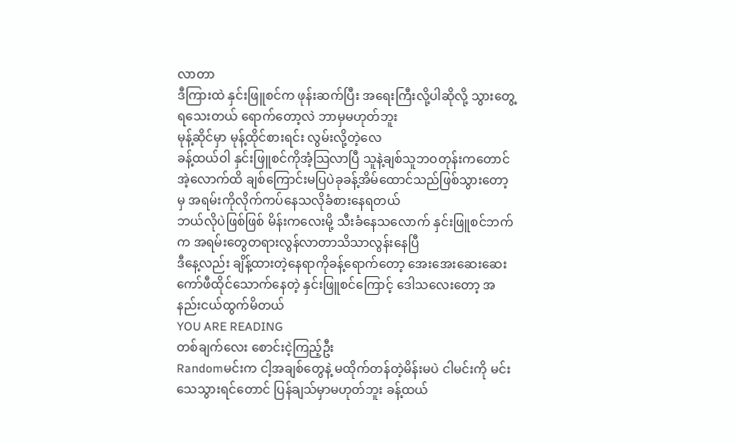လာတာ
ဒီကြားထဲ နှင်းဖြူစင်က ဖုန်းဆက်ပြီး အရေးကြီးလို့ပါဆိုလို့ သွားတွေ့ရသေးတယ် ရောက်တော့လဲ ဘာမှမဟုတ်ဘူး
မုန့်ဆိုင်မှာ မုန့်ထိုင်စားရင်း လွမ်းလို့တဲ့လေ
ခန့်ထယ်ဝါ နှင်းဖြူစင်ကိုအံ့သြလာပြီ သူနဲ့ချစ်သူဘဝတုန်းကတောင် အဲ့လောက်ထိ ချစ်ကြောင်းမပြပဲခုခန့်အိမ်ထောင်သည်ဖြစ်သွားတော့မှ အရမ်းကိုလိုက်ကပ်နေသလိုခံစားနေရတယ်
ဘယ်လိုပဲဖြစ်ဖြစ် မိန်းကလေးမို့ သီးခံနေသလောက် နှင်းဖြူစင်ဘက်က အရမ်းတွေတရားလွန်လာတာသိသာလွန်းနေပြီ
ဒီနေ့လည်း ချိန့်ထားတဲ့နေရာကိုခန့်ရောက်တော့ အေးအေးဆေးဆေးကော်ဖီထိုင်သောက်နေတဲ့ နှင်းဖြူစင်ကြောင့် ဒေါသလေးတော့ အနည်းငယ်ထွက်မိတယ်
YOU ARE READING
တစ်ချက်လေး စောင်းငဲ့ကြည့်ဦး
Randomမင်းက ငါ့အချစ်တွေနဲ့ မထိုက်တန်တဲ့မိန်းမပဲ ငါမင်းကို မင်းသေသွားရင်တောင် ပြန်ချသ်မှာမဟုတ်ဘူး ခန့်ထယ်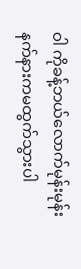ဝါ ကိုခန့်ဘယ်လောက်မုန်းမုန်း နက်နားကမထွက်သွားပါ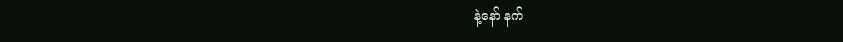နဲ့နော် နက်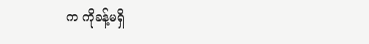က ကိုခန့်မရှိ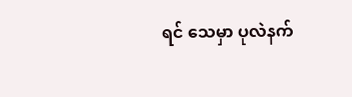ရင် သေမှာ ပုလဲနက်